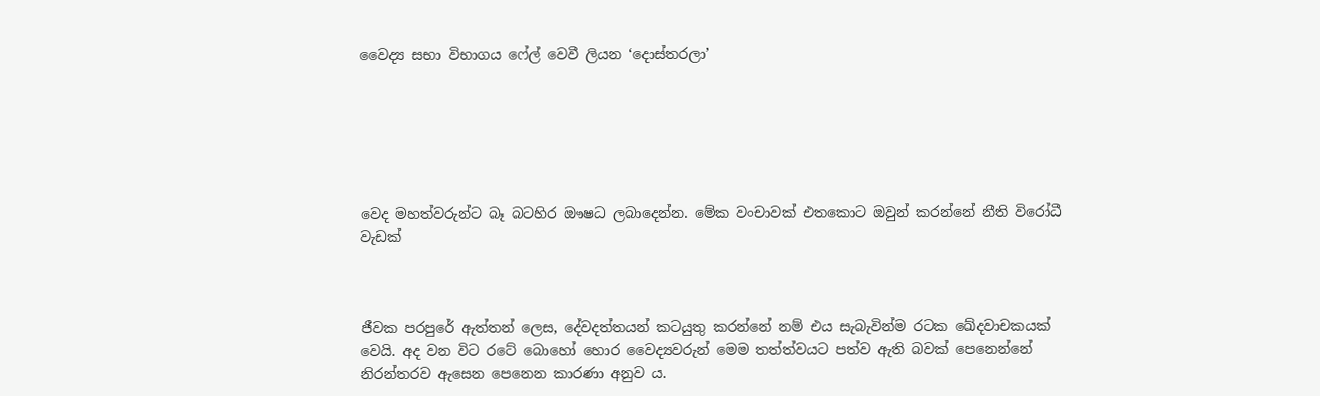වෛද්‍ය සභා විභාගය ෆේල් වෙවී ලියන ‘දොස්තරලා’






වෙද මහත්වරුන්ට බෑ බටහිර ඖෂධ ලබාදෙන්න. මේක වංචාවක් එතකොට ඔවුන් කරන්නේ නීති විරෝධී වැඩක්



ජීවක පරපුරේ ඇත්තන් ලෙස, දේවදත්තයන් කටයුතු කරන්නේ නම් එය සැබැවින්ම රටක ඛේදවාචකයක් වෙයි. අද වන විට රටේ බොහෝ හොර වෛද්‍යවරුන් මෙම තත්ත්වයට පත්ව ඇති බවක් පෙනෙන්නේ නිරන්තරව ඇසෙන පෙනෙන කාරණා අනුව ය.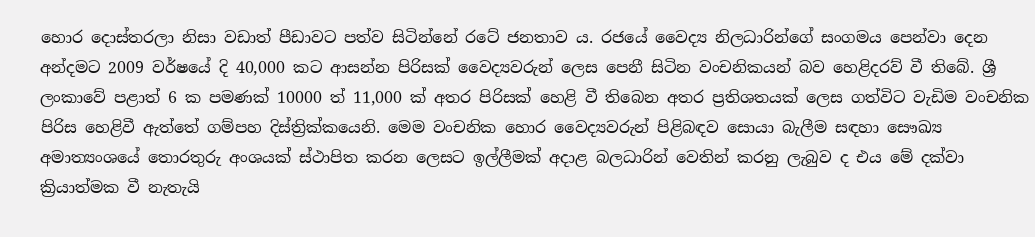හොර දොස්තරලා නිසා වඩාත් පීඩාවට පත්ව සිටින්නේ රටේ ජනතාව ය. රජයේ වෛද්‍ය නිලධාරින්ගේ සංගමය පෙන්වා දෙන අන්දමට 2009 වර්ෂයේ දි 40,000 කට ආසන්න පිරිසක් වෛද්‍යවරුන් ලෙස පෙනී සිටින වංචනිකයන් බව හෙළිදරව් වී තිබේ. ශ්‍රී ලංකාවේ පළාත් 6 ක පමණක් 10000 ත් 11,000 ක් අතර පිරිසක් හෙළි වී තිබෙන අතර ප්‍රතිශතයක් ලෙස ගත්විට වැඩිම වංචනික පිරිස හෙළිවී ඇත්තේ ගම්පහ දිස්ත්‍රික්කයෙනි. මෙම වංචනික හොර වෛද්‍යවරුන් පිළිබඳව සොයා බැලීම සඳහා සෞඛ්‍ය අමාත්‍යංශයේ තොරතුරු අංශයක් ස්ථාපිත කරන ලෙසට ඉල්ලීමක් අදාළ බලධාරින් වෙතින් කරනු ලැබුව ද එය මේ දක්වා ක්‍රියාත්මක වී නැතැයි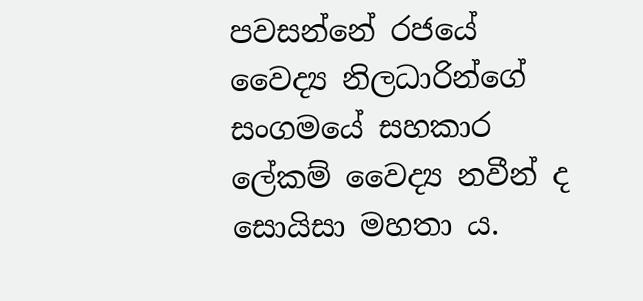පවසන්නේ රජයේ වෛද්‍ය නිලධාරින්ගේ සංගමයේ සහකාර ලේකම් වෛද්‍ය නවීන් ද සොයිසා මහතා ය.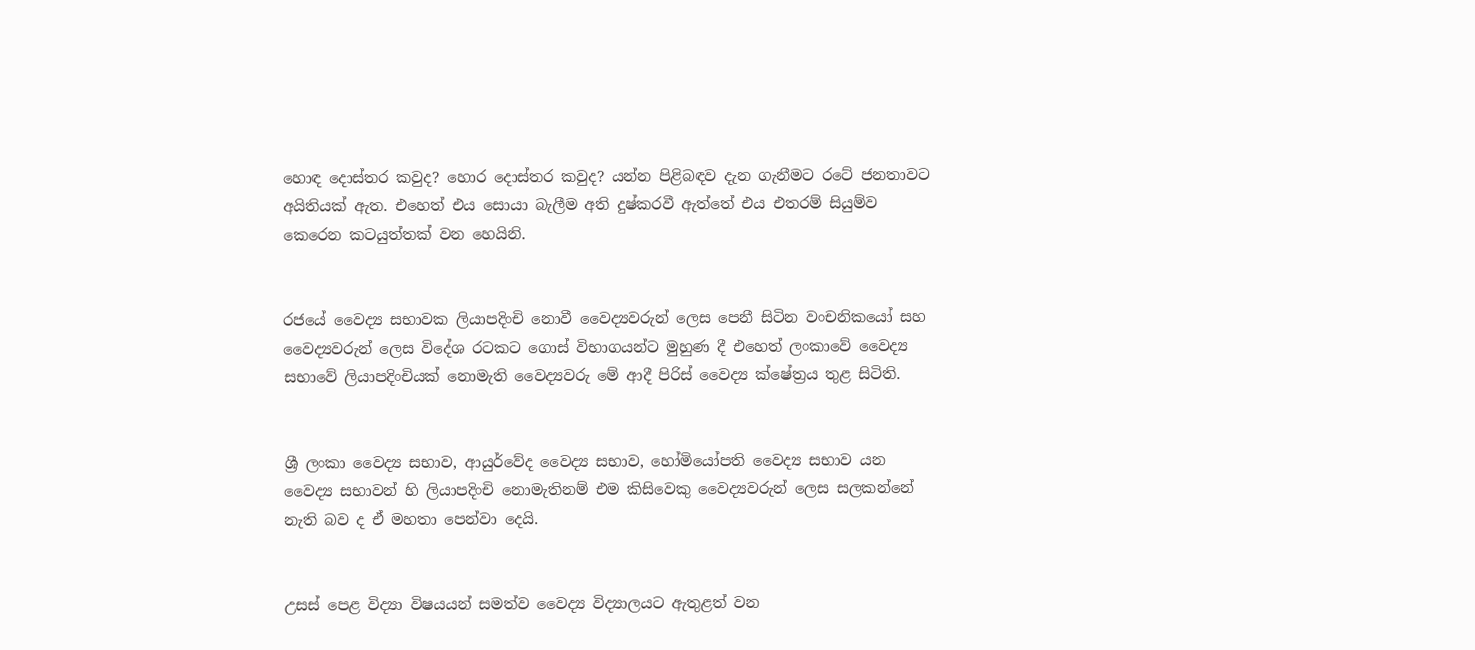හොඳ දොස්තර කවුද? හොර දොස්තර කවුද? යන්න පිළිබඳව දැන ගැනීමට රටේ ජනතාවට අයිතියක් ඇත. එහෙත් එය සොයා බැලීම අති දුෂ්කරවී ඇත්තේ එය එතරම් සියුම්ව කෙරෙන කටයුත්තක් වන හෙයිනි.


රජයේ වෛද්‍ය සභාවක ලියාපදිංචි නොවී වෛද්‍යවරුන් ලෙස පෙනී සිටින වංචනිකයෝ සහ වෛද්‍යවරුන් ලෙස විදේශ රටකට ගොස් විභාගයන්ට මුහුණ දී එහෙත් ලංකාවේ වෛද්‍ය සභාවේ ලියාපදිංචියක් නොමැති වෛද්‍යවරු මේ ආදී පිරිස් වෛද්‍ය ක්ෂේත්‍රය තුළ සිටිති.


ශ්‍රී ලංකා වෛද්‍ය සභාව, ආයුර්වේද වෛද්‍ය සභාව, හෝමියෝපති වෛද්‍ය සභාව යන වෛද්‍ය සභාවන් හි ලියාපදිංචි නොමැතිනම් එම කිසිවෙකු වෛද්‍යවරුන් ලෙස සලකන්නේ නැති බව ද ඒ මහතා පෙන්වා දෙයි.


උසස් පෙළ විද්‍යා විෂයයන් සමත්ව වෛද්‍ය විද්‍යාලයට ඇතුළත් වන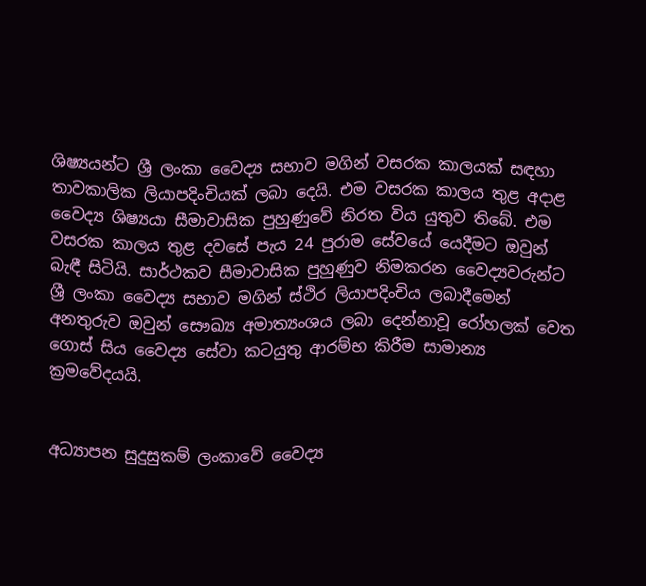ශිෂ්‍යයන්ට ශ්‍රී ලංකා වෛද්‍ය සභාව මගින් වසරක කාලයක් සඳහා තාවකාලික ලියාපදිංචියක් ලබා දෙයි. එම වසරක කාලය තුළ අදාළ වෛද්‍ය ශිෂ්‍යයා සීමාවාසික පුහුණුවේ නිරත විය යුතුව තිබේ. එම වසරක කාලය තුළ දවසේ පැය 24 පුරාම සේවයේ යෙදීමට ඔවුන් බැඳී සිටියි. සාර්ථකව සීමාවාසික පුහුණුව නිමකරන වෛද්‍යවරුන්ට ශ්‍රී ලංකා වෛද්‍ය සභාව මගින් ස්ථිර ලියාපදිංචිය ලබාදීමෙන් අනතුරුව ඔවුන් සෞඛ්‍ය අමාත්‍යංශය ලබා දෙන්නාවූ රෝහලක් වෙත ගොස් සිය වෛද්‍ය සේවා කටයුතු ආරම්භ කිරීම සාමාන්‍ය ක්‍රමවේදයයි.


අධ්‍යාපන සුදුසුකම් ලංකාවේ වෛද්‍ය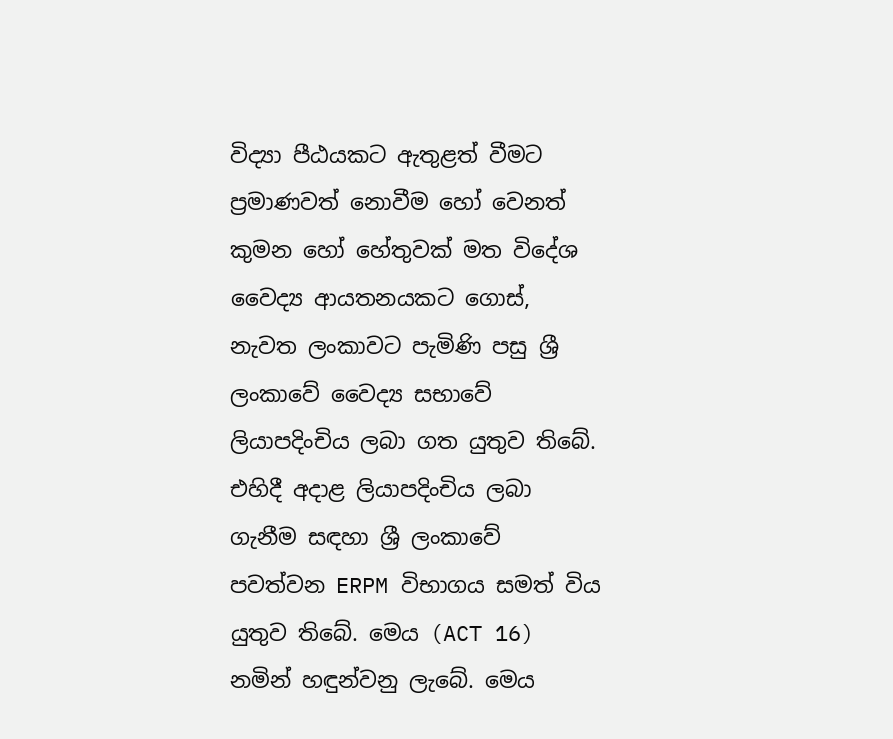විද්‍යා පීඨයකට ඇතුළත් වීමට ප්‍රමාණවත් නොවීම හෝ වෙනත් කුමන හෝ හේතුවක් මත විදේශ වෛද්‍ය ආයතනයකට ගොස්, නැවත ලංකාවට පැමිණි පසු ශ්‍රී ලංකාවේ වෛද්‍ය සභාවේ ලියාපදිංචිය ලබා ගත යුතුව තිබේ. එහිදී අදාළ ලියාපදිංචිය ලබා ගැනීම සඳහා ශ්‍රී ලංකාවේ පවත්වන ERPM විභාගය සමත් විය යුතුව තිබේ. මෙය (ACT 16) නමින් හඳුන්වනු ලැබේ. මෙය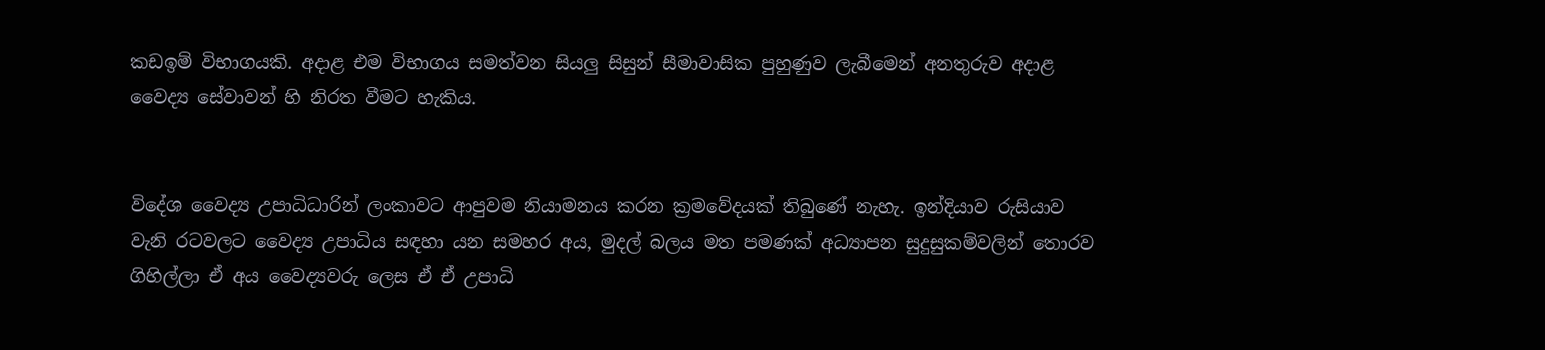කඩඉම් විභාගයකි. අදාළ එම විභාගය සමත්වන සියලු සිසුන් සීමාවාසික පුහුණුව ලැබීමෙන් අනතුරුව අදාළ වෛද්‍ය සේවාවන් හි නිරත වීමට හැකිය.


විදේශ වෛද්‍ය උපාධිධාරින් ලංකාවට ආපුවම නියාමනය කරන ක්‍රමවේදයක් තිබුණේ නැහැ. ඉන්දියාව රුසියාව වැනි රටවලට වෛද්‍ය උපාධිය සඳහා යන සමහර අය, මුදල් බලය මත පමණක් අධ්‍යාපන සුදුසුකම්වලින් තොරව ගිහිල්ලා ඒ අය වෛද්‍යවරු ලෙස ඒ ඒ උපාධි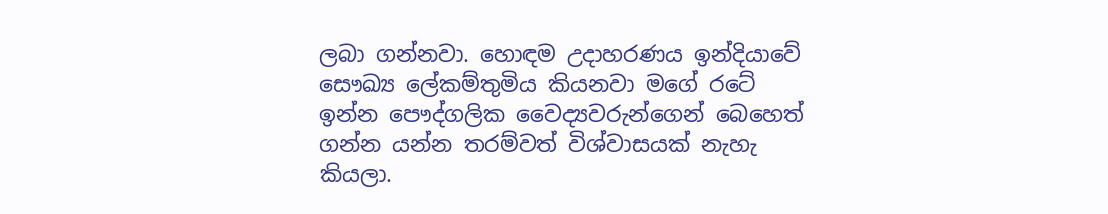ලබා ගන්නවා. හොඳම උදාහරණය ඉන්දියාවේ සෞඛ්‍ය ලේකම්තුමිය කියනවා මගේ රටේ ඉන්න පෞද්ගලික වෛද්‍යවරුන්ගෙන් බෙහෙත් ගන්න යන්න තරම්වත් විශ්වාසයක් නැහැ කියලා.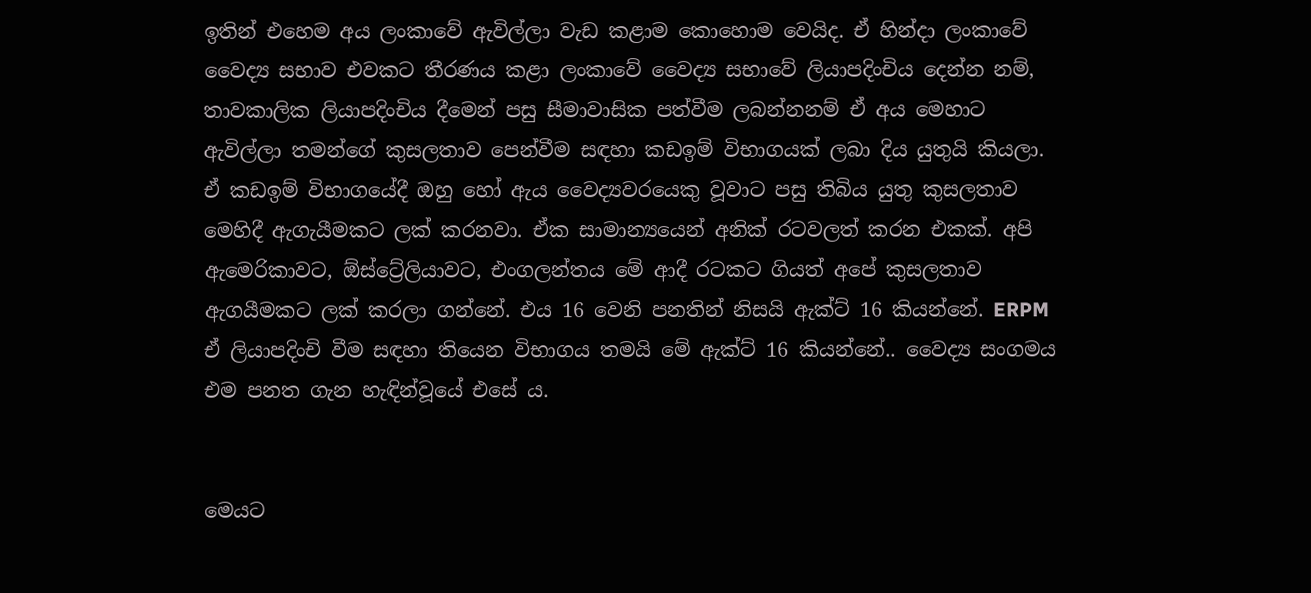ඉතින් එහෙම අය ලංකාවේ ඇවිල්ලා වැඩ කළාම කොහොම වෙයිද. ඒ හින්දා ලංකාවේ වෛද්‍ය සභාව එවකට තීරණය කළා ලංකාවේ වෛද්‍ය සභාවේ ලියාපදිංචිය දෙන්න නම්, තාවකාලික ලියාපදිංචිය දීමෙන් පසු සීමාවාසික පත්වීම ලබන්නනම් ඒ අය මෙහාට ඇවිල්ලා තමන්ගේ කුසලතාව පෙන්වීම සඳහා කඩඉම් විභාගයක් ලබා දිය යුතුයි කියලා. ඒ කඩඉම් විභාගයේදී ඔහු හෝ ඇය වෛද්‍යවරයෙකු වූවාට පසු තිබිය යුතු කුසලතාව මෙහිදී ඇගැයීමකට ලක් කරනවා. ඒක සාමාන්‍යයෙන් අනික් රටවලත් කරන එකක්. අපි ඇමෙරිකාවට, ඕස්ට්‍රේලියාවට, එංගලන්තය මේ ආදී රටකට ගියත් අපේ කුසලතාව ඇගයීමකට ලක් කරලා ගන්නේ. එය 16 වෙනි පනතින් නිසයි ඇක්ට් 16 කියන්නේ. ERPM ඒ ලියාපදිංචි වීම සඳහා තියෙන විභාගය තමයි මේ ඇක්ට් 16 කියන්නේ.. වෛද්‍ය සංගමය එම පනත ගැන හැඳින්වූයේ එසේ ය.


මෙයට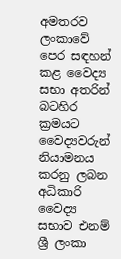අමතරව ලංකාවේ පෙර සඳහන් කළ වෛද්‍ය සභා අතරින් බටහිර ක්‍රමයට වෛද්‍යවරුන් නියාමනය කරනු ලබන අධිකාරි වෛද්‍ය සභාව එනම් ශ්‍රී ලංකා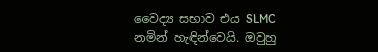වෛද්‍ය සභාව එය SLMC නමින් හැඳින්වෙයි. ඔවුහු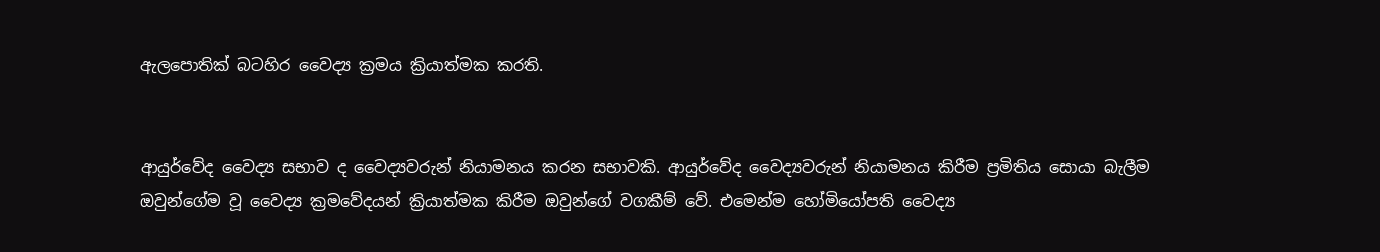ඇලපොතික් බටහිර වෛද්‍ය ක්‍රමය ක්‍රියාත්මක කරති.


ආයුර්වේද වෛද්‍ය සභාව ද වෛද්‍යවරුන් නියාමනය කරන සභාවකි. ආයුර්වේද වෛද්‍යවරුන් නියාමනය කිරීම ප්‍රමිතිය සොයා බැලීම ඔවුන්ගේම වූ වෛද්‍ය ක්‍රමවේදයන් ක්‍රියාත්මක කිරීම ඔවුන්ගේ වගකීම් වේ. එමෙන්ම හෝමියෝපති වෛද්‍ය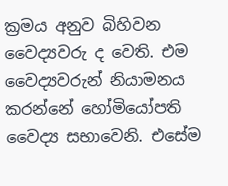ක්‍රමය අනුව බිහිවන වෛද්‍යවරු ද වෙති. එම වෛද්‍යවරුන් නියාමනය කරන්නේ හෝමියෝපති වෛද්‍ය සභාවෙනි. එසේම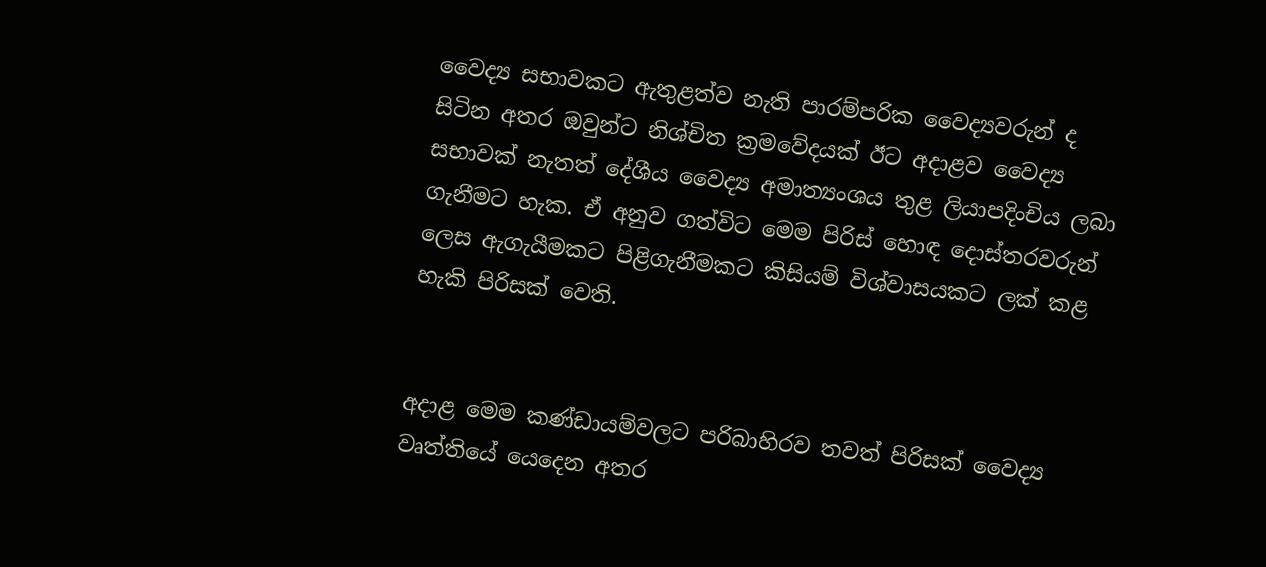වෛද්‍ය සභාවකට ඇතුළත්ව නැති පාරම්පරික වෛද්‍යවරුන් ද සිටින අතර ඔවුන්ට නිශ්චිත ක්‍රමවේදයක් ඊට අදාළව වෛද්‍ය සභාවක් නැතත් දේශීය වෛද්‍ය අමාත්‍යංශය තුළ ලියාපදිංචිය ලබා ගැනීමට හැක. ඒ අනුව ගත්විට මෙම පිරිස් හොඳ දොස්තරවරුන් ලෙස ඇගැයීමකට පිළිගැනීමකට කිසියම් විශ්වාසයකට ලක් කළ හැකි පිරිසක් වෙති.


අදාළ මෙම කණ්ඩායම්වලට පරිබාහිරව තවත් පිරිසක් වෛද්‍ය වෘත්තියේ යෙදෙන අතර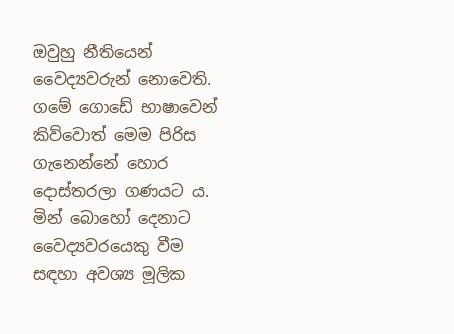ඔවුහු නීතියෙන් වෛද්‍යවරුන් නොවෙති. ගමේ ගොඩේ භාෂාවෙන් කිව්වොත් මෙම පිරිස ගැනෙන්නේ හොර දොස්තරලා ගණයට ය. මින් බොහෝ දෙනාට වෛද්‍යවරයෙකු වීම සඳහා අවශ්‍ය මූලික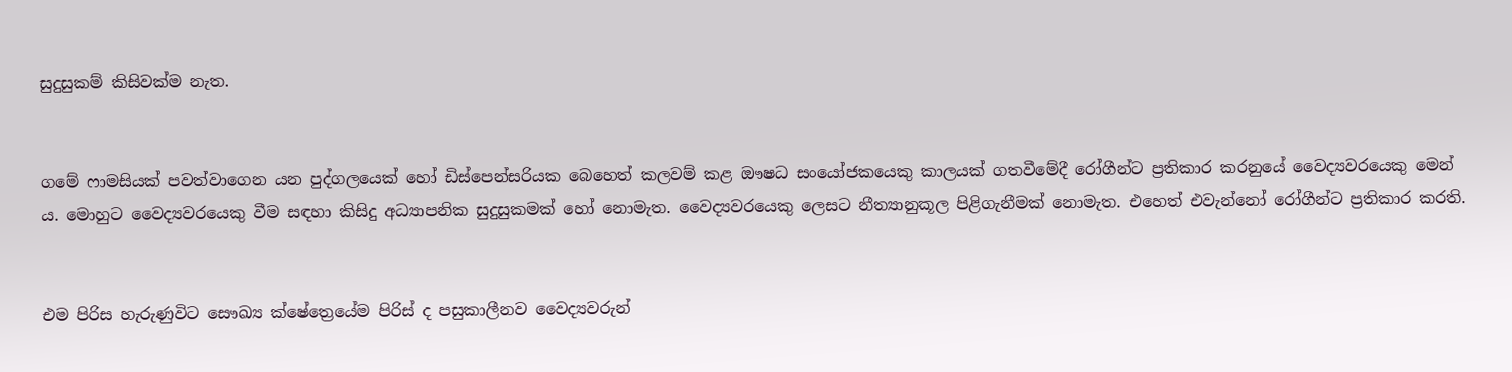සුදුසුකම් කිසිවක්ම නැත.


ගමේ ෆාමසියක් පවත්වාගෙන යන පුද්ගලයෙක් හෝ ඩිස්පෙන්සරියක බෙහෙත් කලවම් කළ ඖෂධ සංයෝජකයෙකු කාලයක් ගතවීමේදී රෝගීන්ට ප්‍රතිකාර කරනුයේ වෛද්‍යවරයෙකු මෙන් ය. මොහුට වෛද්‍යවරයෙකු වීම සඳහා කිසිදු අධ්‍යාපනික සුදුසුකමක් හෝ නොමැත. වෛද්‍යවරයෙකු ලෙසට නීත්‍යානුකූල පිළිගැනීමක් නොමැත. එහෙත් එවැන්නෝ රෝගීන්ට ප්‍රතිකාර කරති.


එම පිරිස හැරුණුවිට සෞඛ්‍ය ක්ෂේත්‍රෙයේම පිරිස් ද පසුකාලීනව වෛද්‍යවරුන්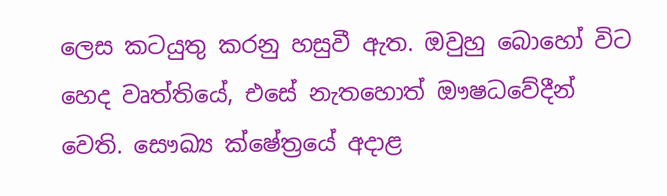ලෙස කටයුතු කරනු හසුවී ඇත. ඔවුහු බොහෝ විට හෙද වෘත්තියේ, එසේ නැතහොත් ඖෂධවේදීන් වෙති. සෞඛ්‍ය ක්ෂේත්‍රයේ අදාළ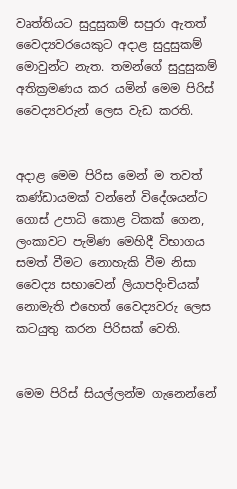වෘත්තියට සුදුසුකම් සපුරා ඇතත් වෛද්‍යවරයෙකුට අදාළ සුදුසුකම් මොවුන්ට නැත. තමන්ගේ සුදුසුකම් අතික්‍රමණය කර යමින් මෙම පිරිස් වෛද්‍යවරුන් ලෙස වැඩ කරති.


අදාළ මෙම පිරිස මෙන් ම තවත් කණ්ඩායමක් වන්නේ විදේශයන්ට ගොස් උපාධි කොළ ටිකක් ගෙන, ලංකාවට පැමිණ මෙහිදී විභාගය සමත් වීමට නොහැකි වීම නිසා වෛද්‍ය සභාවෙන් ලියාපදිංචියක් නොමැති එහෙත් වෛද්‍යවරු ලෙස කටයුතු කරන පිරිසක් වෙති.


මෙම පිරිස් සියල්ලන්ම ගැනෙන්නේ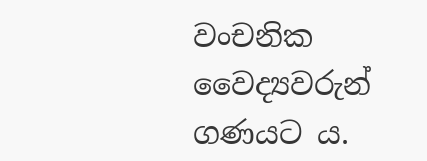වංචනික වෛද්‍යවරුන් ගණයට ය.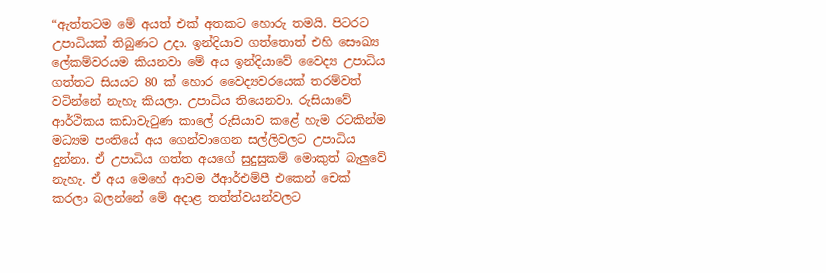“ඇත්තටම මේ අයත් එක් අතකට හොරු තමයි. පිටරට උපාධියක් තිබුණට උදා. ඉන්දියාව ගත්තොත් එහි සෞඛ්‍ය ලේකම්වරයම කියනවා මේ අය ඉන්දියාවේ වෛද්‍ය උපාධිය ගත්තට සියයට 80 ක් හොර වෛද්‍යවරයෙක් තරම්වත් වටින්නේ නැහැ කියලා. උපාධිය තියෙනවා. රුසියාවේ ආර්ථිකය කඩාවැටුණ කාලේ රුසියාව කළේ හැම රටකින්ම මධ්‍යම පංතියේ අය ගෙන්වාගෙන සල්ලිවලට උපාධිය දුන්නා. ඒ උපාධිය ගත්ත අයගේ සුදුසුකම් මොකුත් බැලුවේ නැහැ. ඒ අය මෙහේ ආවම ඊආර්එම්පී එකෙන් චෙක් කරලා බලන්නේ මේ අදාළ තත්ත්වයන්වලට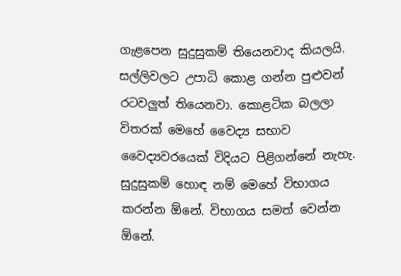ගැළපෙන සුදුසුකම් තියෙනවාද කියලයි. සල්ලිවලට උපාධි කොළ ගන්න පුළුවන් රටවලුත් තියෙනවා. කොළටික බලලා විතරක් මෙහේ වෛද්‍ය සභාව වෛද්‍යවරයෙක් විදියට පිළිගන්නේ නැහැ. සුදුසුකම් හොඳ නම් මෙහේ විභාගය කරන්න ඕනේ. විභාගය සමත් වෙන්න ඕනේ.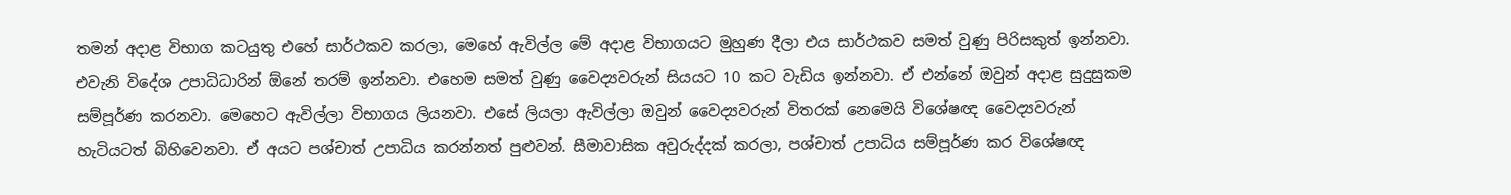තමන් අදාළ විභාග කටයුතු එහේ සාර්ථකව කරලා, මෙහේ ඇවිල්ල මේ අදාළ විභාගයට මුහුණ දීලා එය සාර්ථකව සමත් වුණු පිරිසකුත් ඉන්නවා. එවැනි විදේශ උපාධිධාරින් ඕනේ තරම් ඉන්නවා. එහෙම සමත් වුණු වෛද්‍යවරුන් සියයට 10 කට වැඩිය ඉන්නවා. ඒ එන්නේ ඔවුන් අදාළ සුදුසුකම සම්පූර්ණ කරනවා. මෙහෙට ඇවිල්ලා විභාගය ලියනවා. එසේ ලියලා ඇවිල්ලා ඔවුන් වෛද්‍යවරුන් විතරක් නෙමෙයි විශේෂඥ වෛද්‍යවරුන් හැටියටත් බිහිවෙනවා. ඒ අයට පශ්චාත් උපාධිය කරන්නත් පුළුවන්. සීමාවාසික අවුරුද්දක් කරලා, පශ්චාත් උපාධිය සම්පූර්ණ කර විශේෂඥ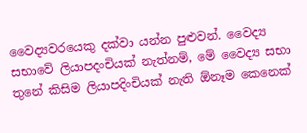වෛද්‍යවරයෙකු දක්වා යන්න පුළුවන්. වෛද්‍ය සභාවේ ලියාපදංචියක් නැත්නම්, මේ වෛද්‍ය සභා තුනේ කිසිම ලියාපදිංචියක් නැති ඕනෑම කෙනෙක්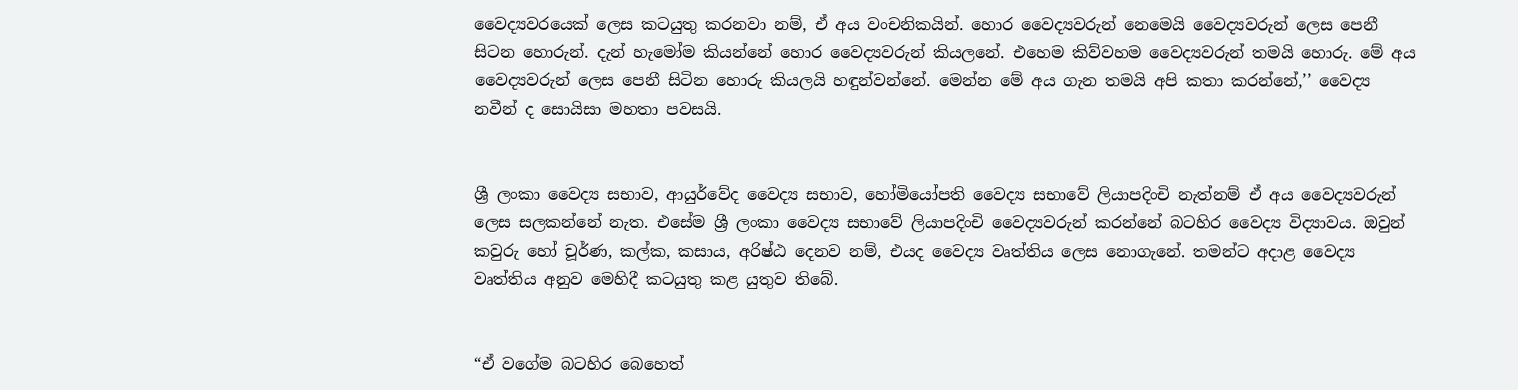වෛද්‍යවරයෙක් ලෙස කටයුතු කරනවා නම්, ඒ අය වංචනිකයින්. හොර වෛද්‍යවරුන් නෙමෙයි වෛද්‍යවරුන් ලෙස පෙනී සිටන හොරුන්. දැන් හැමෝම කියන්නේ හොර වෛද්‍යවරුන් කියලනේ. එහෙම කිව්වහම වෛද්‍යවරුන් තමයි හොරු. මේ අය වෛද්‍යවරුන් ලෙස පෙනී සිටින හොරු කියලයි හඳුන්වන්නේ. මෙන්න මේ අය ගැන තමයි අපි කතා කරන්නේ,’’ වෛද්‍ය නවීන් ද සොයිසා මහතා පවසයි.


ශ්‍රී ලංකා වෛද්‍ය සභාව, ආයුර්වේද වෛද්‍ය සභාව, හෝමියෝපති වෛද්‍ය සභාවේ ලියාපදිංචි නැත්නම් ඒ අය වෛද්‍යවරුන් ලෙස සලකන්නේ නැත. එසේම ශ්‍රී ලංකා වෛද්‍ය සභාවේ ලියාපදිංචි වෛද්‍යවරුන් කරන්නේ බටහිර වෛද්‍ය විද්‍යාවය. ඔවුන් කවුරු හෝ චූර්ණ, කල්ක, කසාය, අරිෂ්ඨ දෙනව නම්, එයද වෛද්‍ය වෘත්තිය ලෙස නොගැනේ. තමන්ට අදාළ වෛද්‍ය වෘත්තිය අනුව මෙහිදී කටයුතු කළ යුතුව තිබේ.


“ඒ වගේම බටහිර බෙහෙත්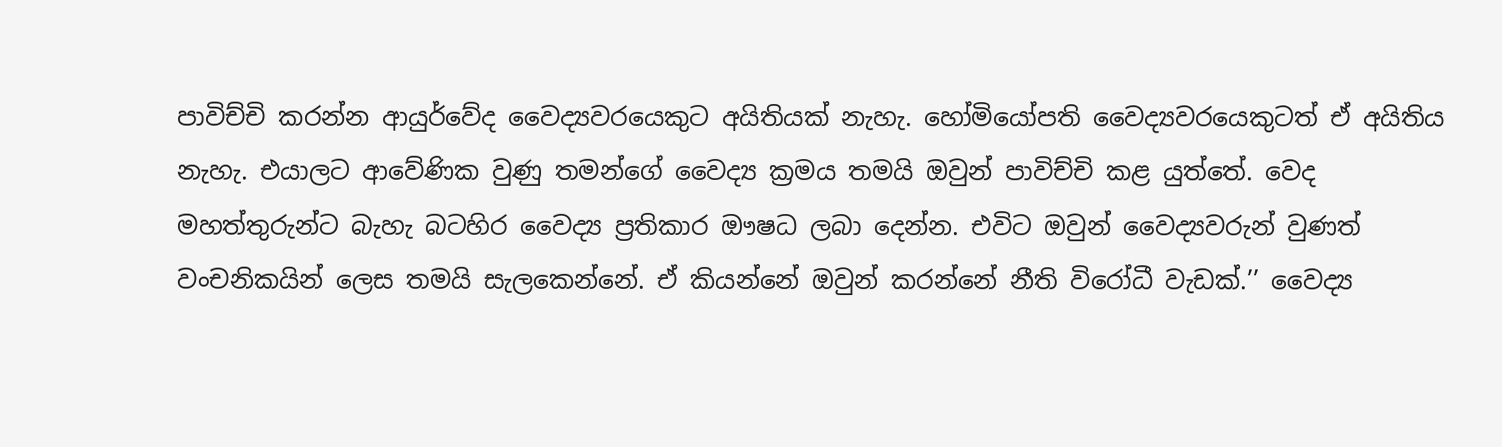පාවිච්චි කරන්න ආයුර්වේද වෛද්‍යවරයෙකුට අයිතියක් නැහැ. හෝමියෝපති වෛද්‍යවරයෙකුටත් ඒ අයිතිය නැහැ. එයාලට ආවේණික වුණු තමන්ගේ වෛද්‍ය ක්‍රමය තමයි ඔවුන් පාවිච්චි කළ යුත්තේ. වෙද මහත්තුරුන්ට බැහැ බටහිර වෛද්‍ය ප්‍රතිකාර ඖෂධ ලබා දෙන්න. එවිට ඔවුන් වෛද්‍යවරුන් වුණත් වංචනිකයින් ලෙස තමයි සැලකෙන්නේ. ඒ කියන්නේ ඔවුන් කරන්නේ නීති විරෝධී වැඩක්.’’ වෛද්‍ය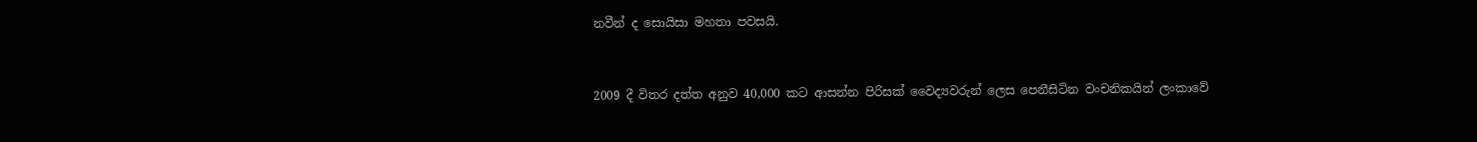නවීන් ද සොයිසා මහතා පවසයි.


2009 දී විතර දත්ත අනුව 40,000 කට ආසන්න පිරිසක් වෛද්‍යවරුන් ලෙස පෙනීසිටින වංචනිකයින් ලංකාවේ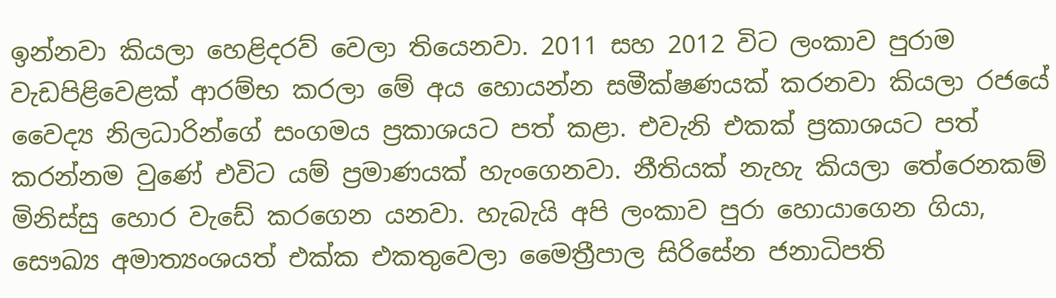ඉන්නවා කියලා හෙළිදරව් වෙලා තියෙනවා. 2011 සහ 2012 විට ලංකාව පුරාම වැඩපිළිවෙළක් ආරම්භ කරලා මේ අය හොයන්න සමීක්ෂණයක් කරනවා කියලා රජයේ වෛද්‍ය නිලධාරින්ගේ සංගමය ප්‍රකාශයට පත් කළා. එවැනි එකක් ප්‍රකාශයට පත් කරන්නම වුණේ එවිට යම් ප්‍රමාණයක් හැංගෙනවා. නීතියක් නැහැ කියලා තේරෙනකම් මිනිස්සු හොර වැඩේ කරගෙන යනවා. හැබැයි අපි ලංකාව පුරා හොයාගෙන ගියා, සෞඛ්‍ය අමාත්‍යංශයත් එක්ක එකතුවෙලා මෛත්‍රීපාල සිරිසේන ජනාධිපති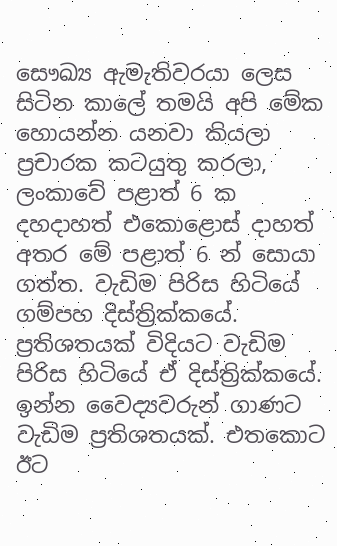සෞඛ්‍ය ඇමැතිවරයා ලෙස සිටින කාලේ තමයි අපි මේක හොයන්න යනවා කියලා ප්‍රචාරක කටයුතු කරලා, ලංකාවේ පළාත් 6 ක දහදාහත් එකොළොස් දාහත් අතර මේ පළාත් 6 න් සොයා ගත්ත. වැඩිම පිරිස හිටියේ ගම්පහ දිස්ත්‍රික්කයේ. ප්‍රතිශතයක් විදියට වැඩිම පිරිස හිටියේ ඒ දිස්ත්‍රික්කයේ. ඉන්න වෛද්‍යවරුන් ගාණට වැඩිම ප්‍රතිශතයක්. එතකොට ඊට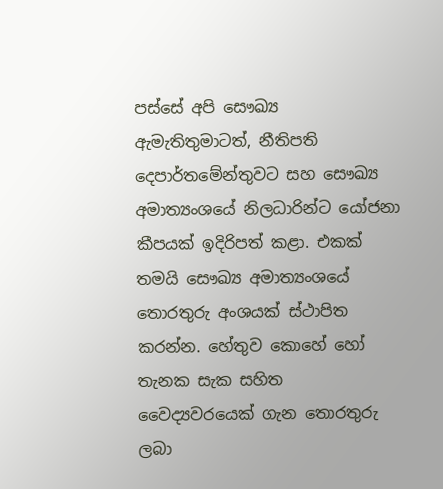පස්සේ අපි සෞඛ්‍ය ඇමැතිතුමාටත්, නීතිපති දෙපාර්තමේන්තුවට සහ සෞඛ්‍ය අමාත්‍යංශයේ නිලධාරින්ට යෝජනා කීපයක් ඉදිරිපත් කළා. එකක් තමයි සෞඛ්‍ය අමාත්‍යංශයේ තොරතුරු අංශයක් ස්ථාපිත කරන්න. හේතුව කොහේ හෝ තැනක සැක සහිත වෛද්‍යවරයෙක් ගැන තොරතුරු ලබා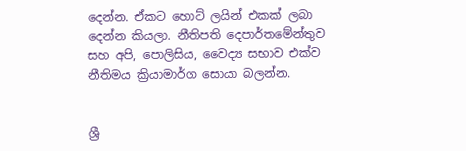දෙන්න. ඒකට හොට් ලයින් එකක් ලබා දෙන්න කියලා. නීතිපති දෙපාර්තමේන්තුව සහ අපි, පොලිසිය, වෛද්‍ය සභාව එක්ව නීතිමය ක්‍රියාමාර්ග සොයා බලන්න.


ශ්‍රී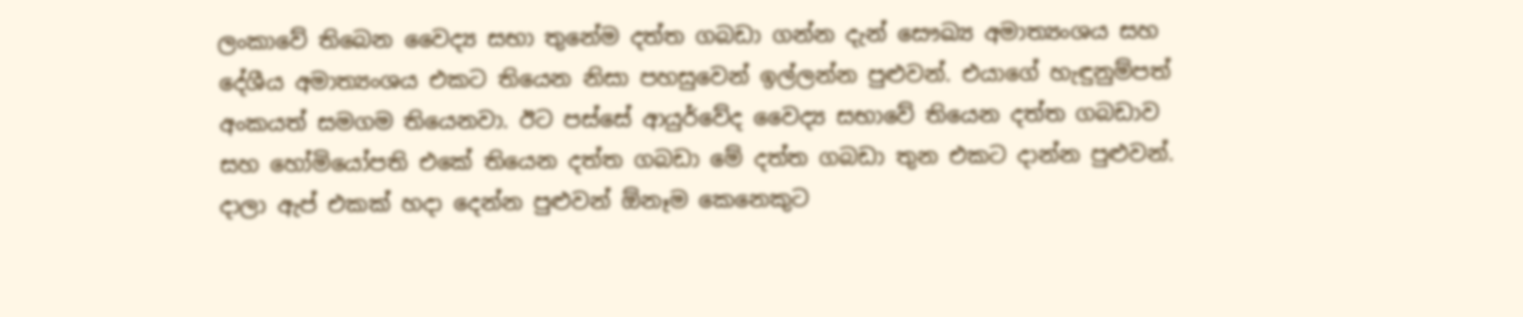ලංකාවේ තිබෙන වෛද්‍ය සභා තුනේම දත්ත ගබඩා ගන්න දැන් සෞඛ්‍ය අමාත්‍යංශය සහ දේශීය අමාත්‍යංශය එකට තියෙන නිසා පහසුවෙන් ඉල්ලන්න පුළුවන්. එයාගේ හැඳුනුම්පත් අංකයත් සමගම තියෙනවා. ඊට පස්සේ ආයුර්වේද වෛද්‍ය සභාවේ තියෙන දත්ත ගබඩාව සහ හෝමියෝපති එකේ තියෙන දත්ත ගබඩා මේ දත්ත ගබඩා තුන එකට දාන්න පුළුවන්. දාලා ඇප් එකක් හදා දෙන්න පුළුවන් ඕනෑම කෙනෙකුට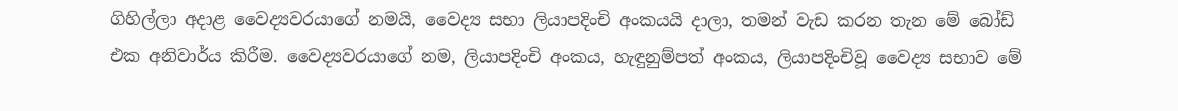ගිහිල්ලා අදාළ වෛද්‍යවරයාගේ නමයි, වෛද්‍ය සභා ලියාපදිංචි අංකයයි දාලා, තමන් වැඩ කරන තැන මේ බෝඩ් එක අනිවාර්ය කිරීම. වෛද්‍යවරයාගේ නම, ලියාපදිංචි අංකය, හැඳුනුම්පත් අංකය, ලියාපදිංචිවූ වෛද්‍ය සභාව මේ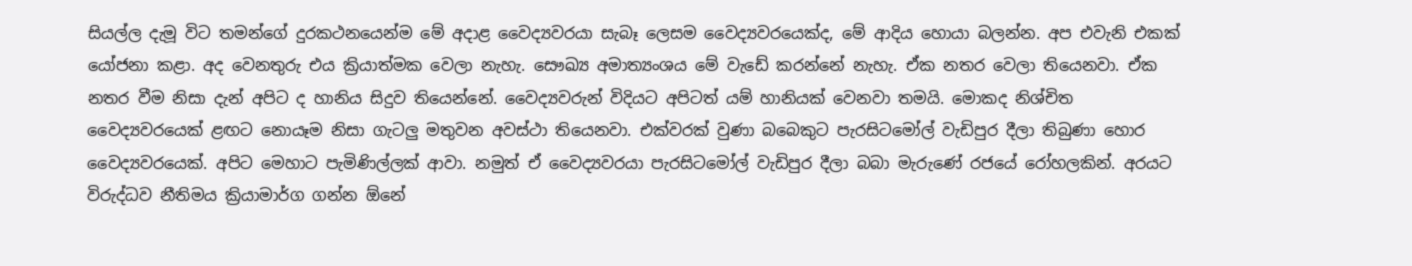සියල්ල දැමූ විට තමන්ගේ දුරකථනයෙන්ම මේ අදාළ වෛද්‍යවරයා සැබෑ ලෙසම වෛද්‍යවරයෙක්ද, මේ ආදිය හොයා බලන්න. අප එවැනි එකක් යෝජනා කළා. අද වෙනතුරු එය ක්‍රියාත්මක වෙලා නැහැ. සෞඛ්‍ය අමාත්‍යංශය මේ වැඩේ කරන්නේ නැහැ. ඒක නතර වෙලා තියෙනවා. ඒක නතර වීම නිසා දැන් අපිට ද හානිය සිදුව තියෙන්නේ. වෛද්‍යවරුන් විදියට අපිටත් යම් හානියක් වෙනවා තමයි. මොකද නිශ්චිත වෛද්‍යවරයෙක් ළඟට නොයෑම නිසා ගැටලු මතුවන අවස්ථා තියෙනවා. එක්වරක් වුණා බබෙකුට පැරසිටමෝල් වැඩිපුර දීලා තිබුණා හොර වෛද්‍යවරයෙක්. අපිට මෙහාට පැමිණිල්ලක් ආවා. නමුත් ඒ වෛද්‍යවරයා පැරසිටමෝල් වැඩිපුර දීලා බබා මැරුණේ රජයේ රෝහලකින්. අරයට විරුද්ධව නීතිමය ක්‍රියාමාර්ග ගන්න ඕනේ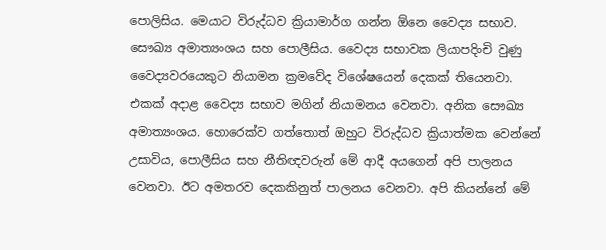පොලිසිය. මෙයාට විරුද්ධව ක්‍රියාමාර්ග ගන්න ඕනෙ වෛද්‍ය සභාව. සෞඛ්‍ය අමාත්‍යංශය සහ පොලීසිය. වෛද්‍ය සභාවක ලියාපදිංචි වුණු වෛද්‍යවරයෙකුට නියාමන ක්‍රමවේද විශේෂයෙන් දෙකක් තියෙනවා. එකක් අදාළ වෛද්‍ය සභාව මගින් නියාමනය වෙනවා. අනික සෞඛ්‍ය අමාත්‍යංශය. හොරෙක්ව ගත්තොත් ඔහුට විරුද්ධව ක්‍රියාත්මක වෙන්නේ උසාවිය, පොලීසිය සහ නීතිඥවරුන් මේ ආදී අයගෙන් අපි පාලනය වෙනවා. ඊට අමතරව දෙකකිනුත් පාලනය වෙනවා. අපි කියන්නේ මේ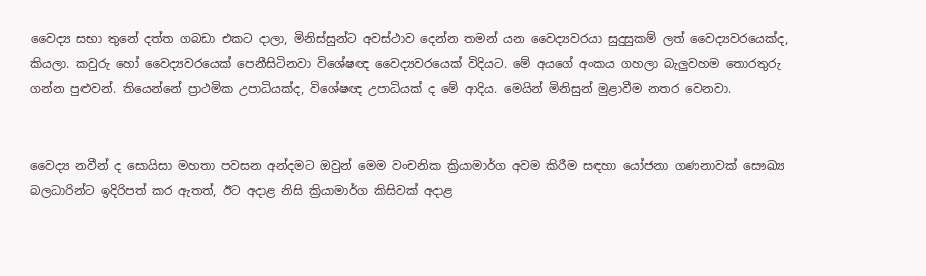වෛද්‍ය සභා තුනේ දත්ත ගබඩා එකට දාලා, මිනිස්සුන්ට අවස්ථාව දෙන්න තමන් යන වෛද්‍යවරයා සුදුසුකම් ලත් වෛද්‍යවරයෙක්ද, කියලා. කවුරු හෝ වෛද්‍යවරයෙක් පෙනීසිටිනවා විශේෂඥ වෛද්‍යවරයෙක් විදියට. මේ අයගේ අංකය ගහලා බැලුවහම තොරතුරු ගන්න පුළුවන්. තියෙන්නේ ප්‍රාථමික උපාධියක්ද, විශේෂඥ උපාධියක් ද මේ ආදිය. මෙයින් මිනිසුන් මුළාවීම නතර වෙනවා.


වෛද්‍ය නවීන් ද සොයිසා මහතා පවසන අන්දමට ඔවුන් මෙම වංචනික ක්‍රියාමාර්ග අවම කිරීම සඳහා යෝජනා ගණනාවක් සෞඛ්‍ය බලධාරින්ට ඉදිරිපත් කර ඇතත්, ඊට අදාළ නිසි ක්‍රියාමාර්ග කිසිවක් අදාළ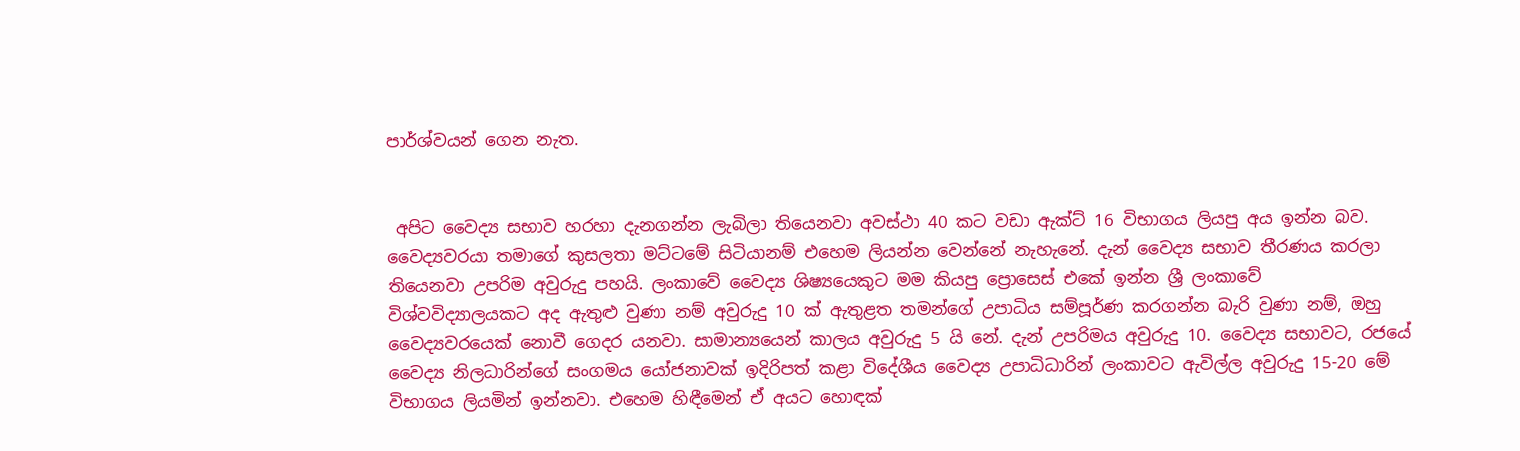පාර්ශ්වයන් ගෙන නැත.


 අපිට වෛද්‍ය සභාව හරහා දැනගන්න ලැබිලා තියෙනවා අවස්ථා 40 කට වඩා ඇක්ට් 16 විභාගය ලියපු අය ඉන්න බව. වෛද්‍යවරයා තමාගේ කුසලතා මට්ටමේ සිටියානම් එහෙම ලියන්න වෙන්නේ නැහැනේ. දැන් වෛද්‍ය සභාව තීරණය කරලා තියෙනවා උපරිම අවුරුදු පහයි. ලංකාවේ වෛද්‍ය ශිෂ්‍යයෙකුට මම කියපු ප්‍රොසෙස් එකේ ඉන්න ශ්‍රී ලංකාවේ විශ්වවිද්‍යාලයකට අද ඇතුළු වුණා නම් අවුරුදු 10 ක් ඇතුළත තමන්ගේ උපාධිය සම්පූර්ණ කරගන්න බැරි වුණා නම්, ඔහු වෛද්‍යවරයෙක් නොවී ගෙදර යනවා. සාමාන්‍යයෙන් කාලය අවුරුදු 5 යි නේ. දැන් උපරිමය අවුරුදු 10. වෛද්‍ය සභාවට, රජයේ වෛද්‍ය නිලධාරින්ගේ සංගමය යෝජනාවක් ඉදිරිපත් කළා විදේශීය වෛද්‍ය උපාධිධාරින් ලංකාවට ඇවිල්ල අවුරුදු 15-20 මේ විභාගය ලියමින් ඉන්නවා. එහෙම හිඳීමෙන් ඒ අයට හොඳක්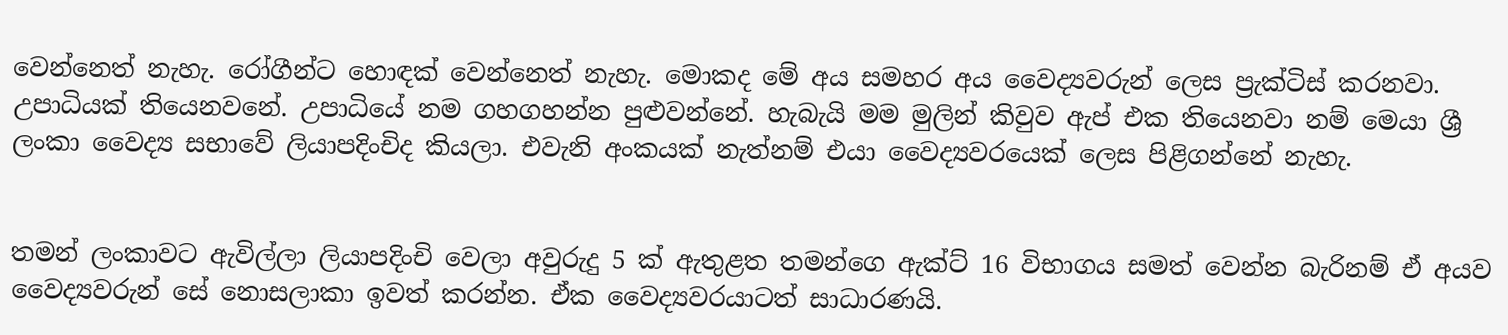වෙන්නෙත් නැහැ. රෝගීන්ට හොඳක් වෙන්නෙත් නැහැ. මොකද මේ අය සමහර අය වෛද්‍යවරුන් ලෙස ප්‍රැක්ටිස් කරනවා. උපාධියක් තියෙනවනේ. උපාධියේ නම ගහගහන්න පුළුවන්නේ. හැබැයි මම මුලින් කිවුව ඇප් එක තියෙනවා නම් මෙයා ශ්‍රී ලංකා වෛද්‍ය සභාවේ ලියාපදිංචිද කියලා. එවැනි අංකයක් නැත්නම් එයා වෛද්‍යවරයෙක් ලෙස පිළිගන්නේ නැහැ.


තමන් ලංකාවට ඇවිල්ලා ලියාපදිංචි වෙලා අවුරුදු 5 ක් ඇතුළත තමන්ගෙ ඇක්ට් 16 විභාගය සමත් වෙන්න බැරිනම් ඒ අයව වෛද්‍යවරුන් සේ නොසලාකා ඉවත් කරන්න. ඒක වෛද්‍යවරයාටත් සාධාරණයි.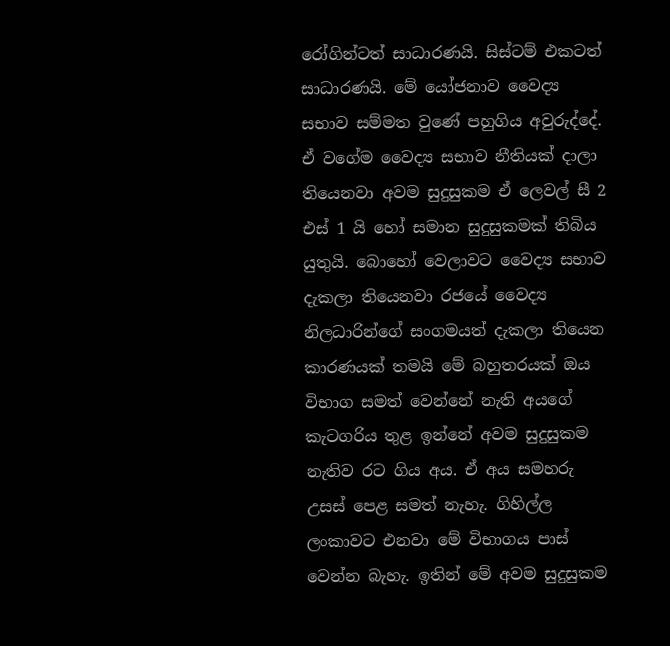රෝගින්ටත් සාධාරණයි. සිස්ටම් එකටත් සාධාරණයි. මේ යෝජනාව වෛද්‍ය සභාව සම්මත වුණේ පහුගිය අවුරුද්දේ. ඒ වගේම වෛද්‍ය සභාව නීතියක් දාලා තියෙනවා අවම සුදුසුකම ඒ ලෙවල් සී 2 එස් 1 යි හෝ සමාන සුදුසුකමක් තිබිය යුතුයි. බොහෝ වෙලාවට වෛද්‍ය සභාව දැකලා තියෙනවා රජයේ වෛද්‍ය නිලධාරින්ගේ සංගමයත් දැකලා තියෙන කාරණයක් තමයි මේ බහුතරයක් ඔය විභාග සමත් වෙන්නේ නැති අයගේ කැටගරිය තුළ ඉන්නේ අවම සුදුසුකම නැතිව රට ගිය අය. ඒ අය සමහරු උසස් පෙළ සමත් නැහැ. ගිහිල්ල ලංකාවට එනවා මේ විභාගය පාස් වෙන්න බැහැ. ඉතින් මේ අවම සුදුසුකම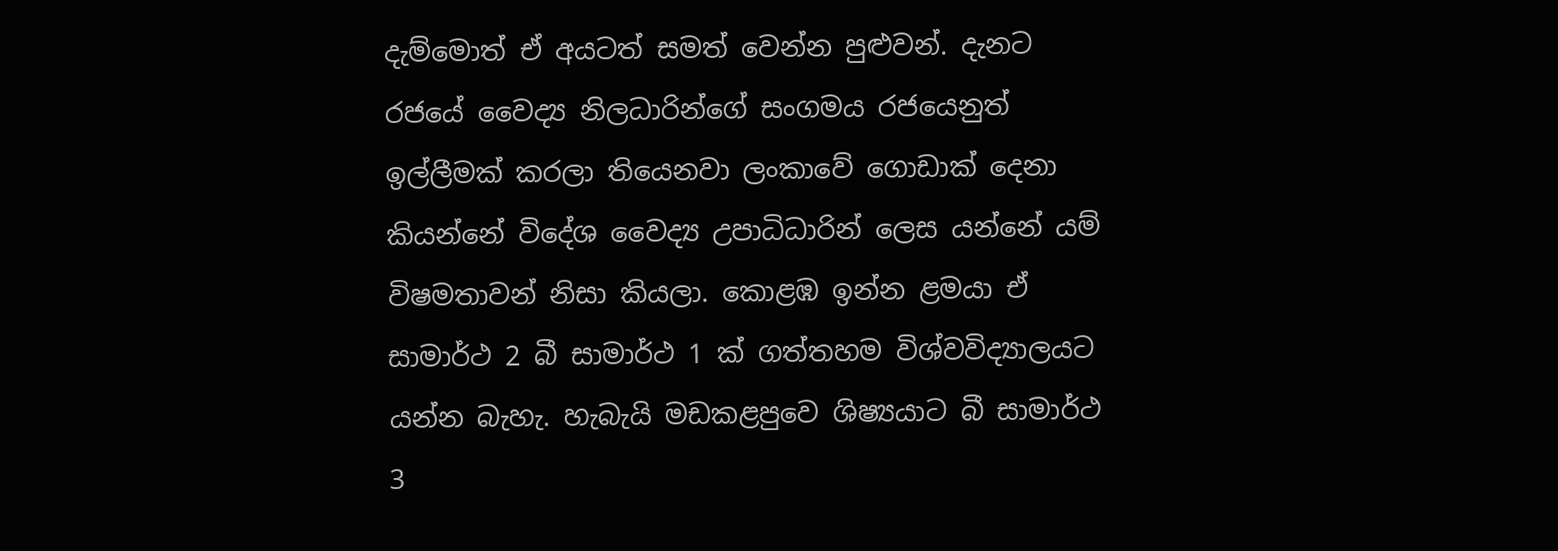දැම්මොත් ඒ අයටත් සමත් වෙන්න පුළුවන්. දැනට රජයේ වෛද්‍ය නිලධාරින්ගේ සංගමය රජයෙනුත් ඉල්ලීමක් කරලා තියෙනවා ලංකාවේ ගොඩාක් දෙනා කියන්නේ විදේශ වෛද්‍ය උපාධිධාරින් ලෙස යන්නේ යම් විෂමතාවන් නිසා කියලා. කොළඹ ඉන්න ළමයා ඒ සාමාර්ථ 2 බී සාමාර්ථ 1 ක් ගත්තහම විශ්වවිද්‍යාලයට යන්න බැහැ. හැබැයි මඩකළපුවෙ ශිෂ්‍යයාට බී සාමාර්ථ 3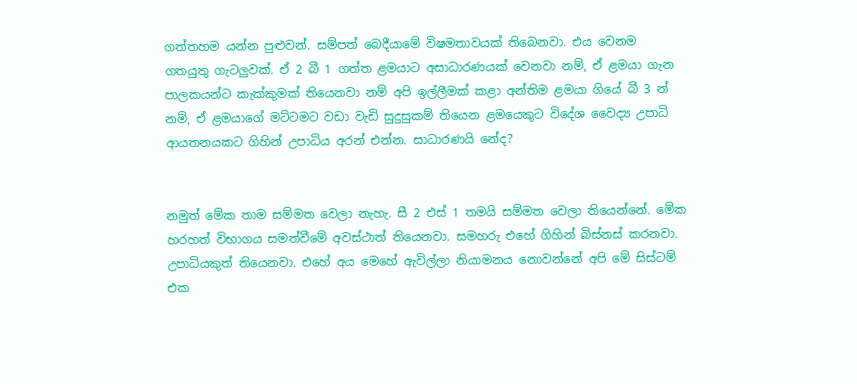ගත්තහම යන්න පුළුවන්. සම්පත් බෙදීයාමේ විෂමතාවයක් තිබෙනවා. එය වෙනම ගතයුතු ගැටලුවක්. ඒ 2 බී 1 ගත්ත ළමයාට අසාධාරණයක් වෙනවා නම්, ඒ ළමයා ගැන පාලකයන්ට කැක්කුමක් තියෙනවා නම් අපි ඉල්ලීමක් කළා අන්තිම ළමයා ගියේ බී 3 න් නම්, ඒ ළමයාගේ මට්ටමට වඩා වැඩි සුදුසුකම් තියෙන ළමයෙකුට විදේශ වෛද්‍ය උපාධි ආයතනයකට ගිහින් උපාධිය අරන් එන්න. සාධාරණයි නේද?


නමුත් මේක තාම සම්මත වෙලා නැහැ. සී 2 එස් 1 තමයි සම්මත වෙලා තියෙන්නේ. මේක හරහත් විභාගය සමත්වීමේ අවස්ථාත් තියෙනවා. සමහරු එහේ ගිහින් බිස්නස් කරනවා. උපාධියකුත් තියෙනවා. එහේ අය මෙහේ ඇවිල්ලා නියාමනය නොවන්නේ අපි මේ සිස්ටම් එක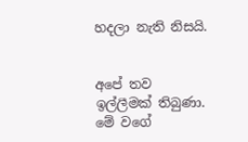හදලා නැති නිසයි.


අපේ තව ඉල්ලීමක් තිබුණා. මේ වගේ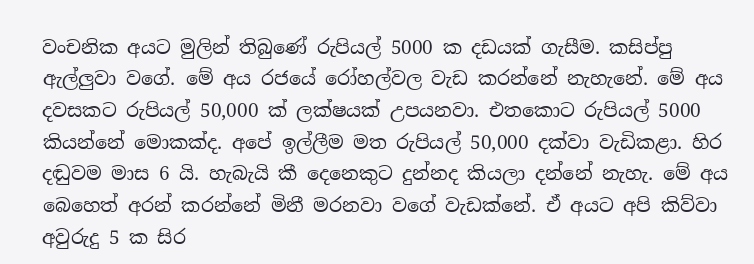වංචනික අයට මුලින් තිබුණේ රුපියල් 5000 ක දඩයක් ගැසීම. කසිප්පු ඇල්ලුවා වගේ. මේ අය රජයේ රෝහල්වල වැඩ කරන්නේ නැහැනේ. මේ අය දවසකට රුපියල් 50,000 ක් ලක්ෂයක් උපයනවා. එතකොට රුපියල් 5000 කියන්නේ මොකක්ද. අපේ ඉල්ලීම මත රුපියල් 50,000 දක්වා වැඩිකළා. හිර දඬුවම මාස 6 යි. හැබැයි කී දෙනෙකුට දුන්නද කියලා දන්නේ නැහැ. මේ අය බෙහෙත් අරන් කරන්නේ මිනී මරනවා වගේ වැඩක්නේ. ඒ අයට අපි කිව්වා අවුරුදු 5 ක සිර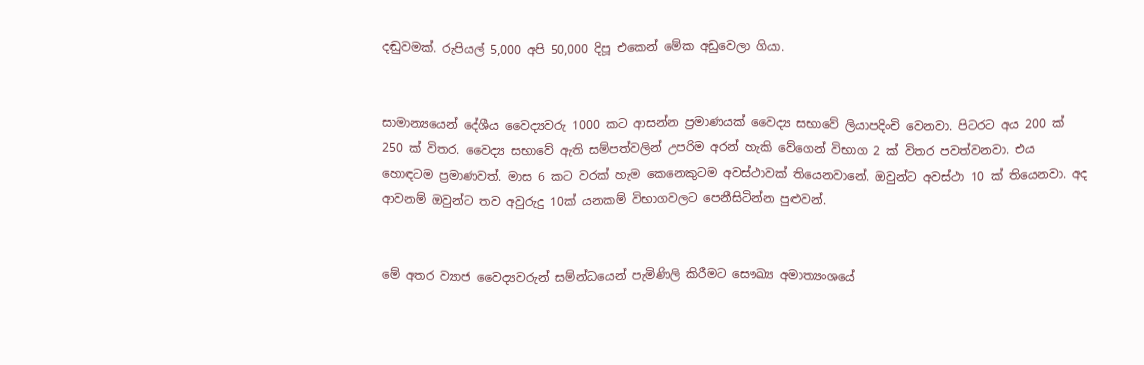දඬුවමක්. රුපියල් 5,000 අපි 50,000 දිපූ එකෙන් මේක අඩුවෙලා ගියා.


සාමාන්‍යයෙන් දේශීය වෛද්‍යවරු 1000 කට ආසන්න ප්‍රමාණයක් වෛද්‍ය සභාවේ ලියාපදිංචි වෙනවා. පිටරට අය 200 ක් 250 ක් විතර. වෛද්‍ය සභාවේ ඇති සම්පත්වලින් උපරිම අරන් හැකි වේගෙන් විභාග 2 ක් විතර පවත්වනවා. එය හොඳටම ප්‍රමාණවත්. මාස 6 කට වරක් හැම කෙනෙකුටම අවස්ථාවක් තියෙනවානේ. ඔවුන්ට අවස්ථා 10 ක් තියෙනවා. අද ආවනම් ඔවුන්ට තව අවුරුදු 10ක් යනකම් විභාගවලට පෙනීසිටින්න පුළුවන්.


මේ අතර ව්‍යාජ වෛද්‍යවරුන් සම්න්ධයෙන් පැමිණිලි කිරීමට සෞඛ්‍ය අමාත්‍යංශයේ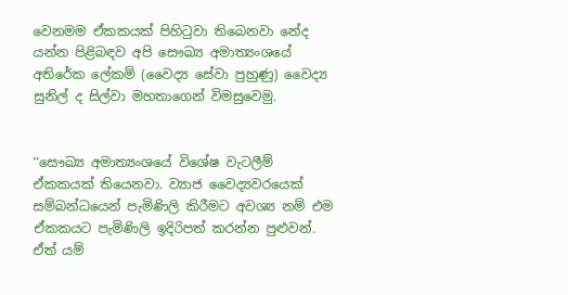වෙනමම ඒකකයක් පිහිටුවා තිබෙනවා නේද යන්න පිළිබඳව අපි සෞඛ්‍ය අමාත්‍යංශයේ අතිරේක ලේකම් (වෛද්‍ය සේවා පුහුණු) වෛද්‍ය සුනිල් ද සිල්වා මහතාගෙන් විමසුවෙමු.


‘‘සෞඛ්‍ය අමාත්‍යංශයේ විශේෂ වැටලීම් ඒකකයක් තියෙනවා. ව්‍යාජ වෛද්‍යවරයෙක් සම්බන්ධයෙන් පැමිණිලි කිරීමට අවශ්‍ය නම් එම ඒකකයට පැමිණිලි ඉදිරිපත් කරන්න පුළුවන්. ඒත් යම්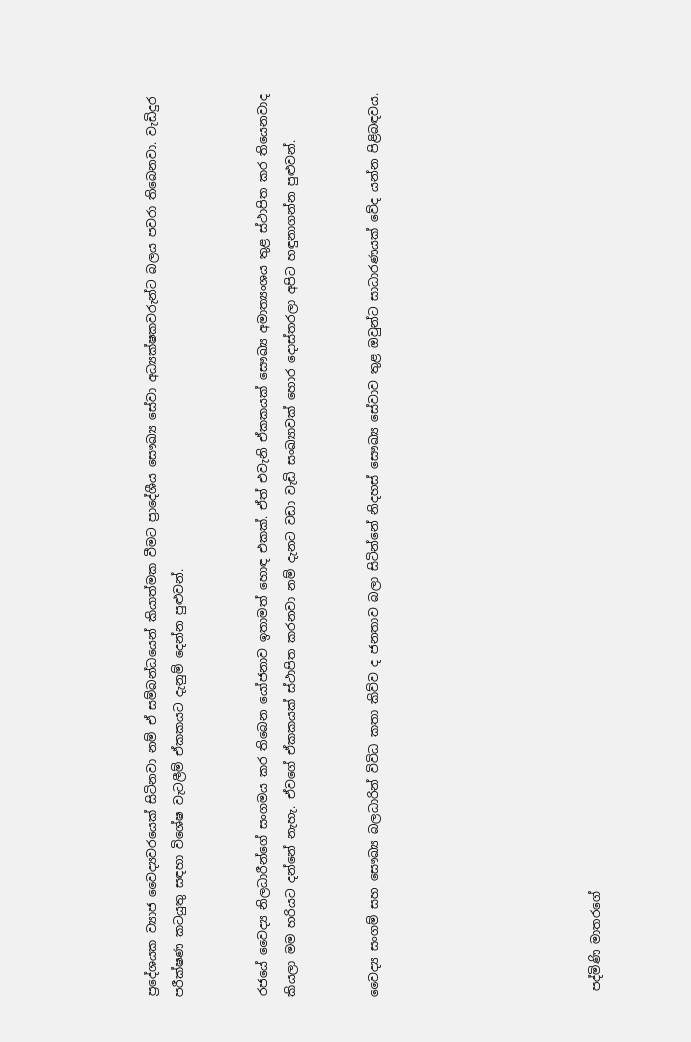ප්‍රදේශයක ව්‍යාජ වෛද්‍යවරයෙක් සිටිනවා නම් ඒ සම්බන්ධයෙන් කියාත්මක වීමට ප්‍රාදේශීය සෞඛ්‍ය සේවා අධ්‍යක්ෂකවරුන්ට බලය පවරා තිබෙනවා. වැඩිදුර පරීක්ෂණ කටයුතු සඳහා විශේෂ වැටලීම් ඒකකයට දැනුම් දෙන්න පුළුවන්.


රජයේ වෛද්‍ය නිලධාරීන්ගේ සංගමය කර තිබෙන යෝජනාව ඉතාමත් හොඳ එකක්. ඒත් එවැනි ඒකකයක් සෞඛ්‍ය අමාත්‍යංශය තුළ ස්ථාපිත කර තියෙනවාද කියලා මම හරියට දන්නේ නැහැ. ඒවගේ ඒකකයක් ස්ථාපිත කරනවා නම් දැනට වඩා වැඩි සංඛ්‍යාවක් හොර දොස්තරලා අපිට හඳුනාගන්න පුළුවන්.


වෛද්‍ය සංගම් සහ සෞඛ්‍ය බලධාරින් විවිධ කතා කිව්ව ද ජනතාව බලා සිටින්නේ නිදහස් සෞඛ්‍ය සේවාව තුළ ඔවුන්ට සාධාරණයක් වේද යන්න පිළිබඳවය.







 පද්මිණි මාතරගේ